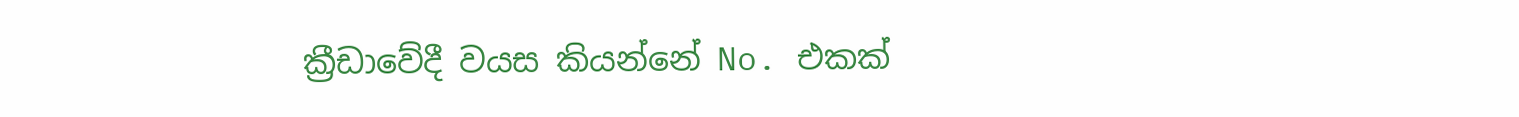ක්‍රීඩාවේදී වයස කියන්නේ No. එකක්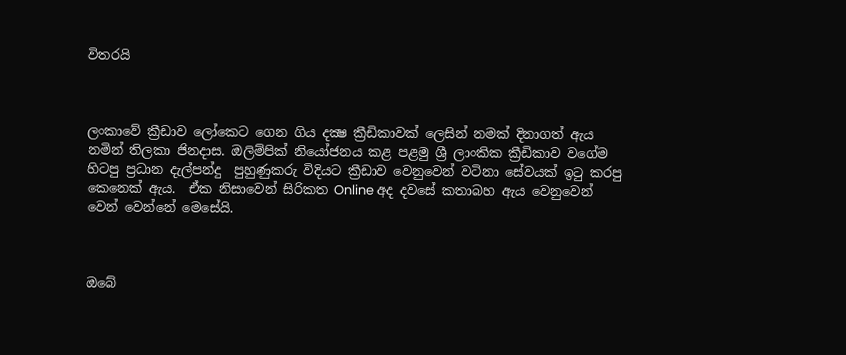විතරයි



ලංකාවේ ක්‍රීඩාව ලෝකෙට ගෙන ගිය දක්‍ෂ ක්‍රීඩිකාවක් ලෙසින් නමක් දිනාගත් ඇය නමින් තිලකා ජිනදාස. ඔලිම්පික් නියෝජනය කළ පළමු ශ්‍රී ලාංකික ක්‍රීඩිකාව වගේම හිටපු ප්‍රධාන දැල්පන්දු  පුහුණුකරු විදියට ක්‍රීඩාව වෙනුවෙන් වටිනා සේවයක් ඉටු කරපු කෙනෙක් ඇය.  ඒක නිසාවෙන් සිරිකත Online අද දවසේ කතාබහ ඇය වෙනුවෙන් වෙන් වෙන්නේ මෙසේයි.



ඔබේ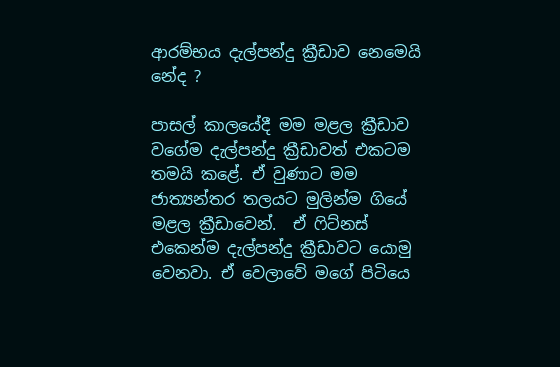ආරම්භය දැල්පන්දු ක්‍රීඩාව නෙමෙයි නේද ?

පාසල් කාලයේදී මම මළල ක්‍රීඩාව වගේම දැල්පන්දු ක්‍රීඩාවත් එකටම තමයි කළේ. ඒ වුණාට මම ජාත්‍යන්තර තලයට මුලින්ම ගියේ මළල ක්‍රීඩාවෙන්.  ඒ ෆිට්නස් එකෙන්ම දැල්පන්දු ක්‍රීඩාවට යොමු වෙනවා. ඒ වෙලාවේ මගේ පිටියෙ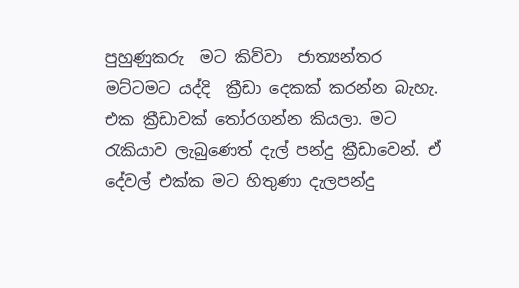පුහුණුකරු  මට කිව්වා  ජාත්‍යන්තර මට්ටමට යද්දි  ක්‍රීඩා දෙකක් කරන්න බැහැ. එක ක්‍රීඩාවක් තෝරගන්න කියලා. මට රැකියාව ලැබුණෙත් දැල් පන්දු ක්‍රීඩාවෙන්. ඒ දේවල් එක්ක මට හිතුණා දැලපන්දු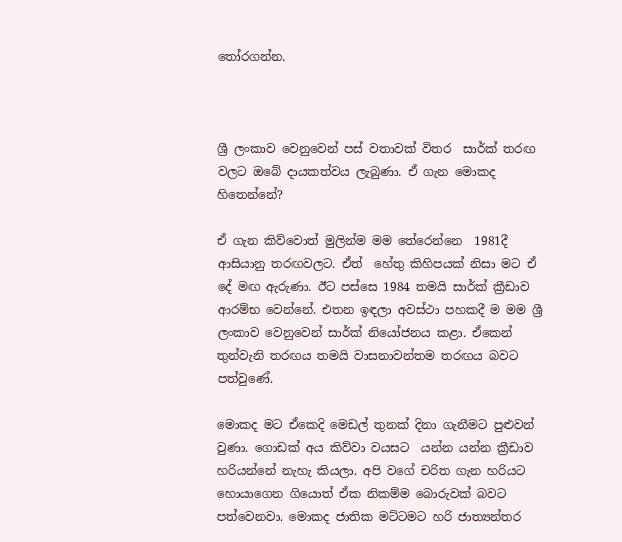තෝරගන්න.



ශ්‍රී ලංකාව වෙනුවෙන් පස් වතාවක් විතර  සාර්ක් තරඟ වලට ඔබේ දායකත්වය ලැබුණා. ඒ ගැන මොකද හිතෙන්නේ?

ඒ ගැන කිව්වොත් මුලින්ම මම තේරෙන්නෙ  1981දී ආසියානු තරඟවලට. ඒත්  හේතු කිහිපයක් නිසා මට ඒ දේ මඟ ඇරුණා. ඊට පස්සෙ 1984 තමයි සාර්ක් ක්‍රීඩාව ආරම්භ වෙන්නේ. එතන ඉඳලා අවස්ථා පහකදී ම මම ශ්‍රී ලංකාව වෙනුවෙන් සාර්ක් නියෝජනය කළා. ඒකෙන් තුන්වැනි තරඟය තමයි වාසනාවන්තම තරඟය බවට පත්වුණේ.

මොකද මට ඒකෙදි මෙඩල් තුනක් දිනා ගැනීමට පුළුවන්  වුණා. ගොඩක් අය කිව්වා වයසට  යන්න යන්න ක්‍රීඩාව  හරියන්නේ නැහැ කියලා. අපි වගේ චරිත ගැන හරියට හොයාගෙන ගියොත් ඒක නිකම්ම බොරුවක් බවට පත්වෙනවා. මොකද ජාතික මට්ටමට හරි ජාත්‍යන්තර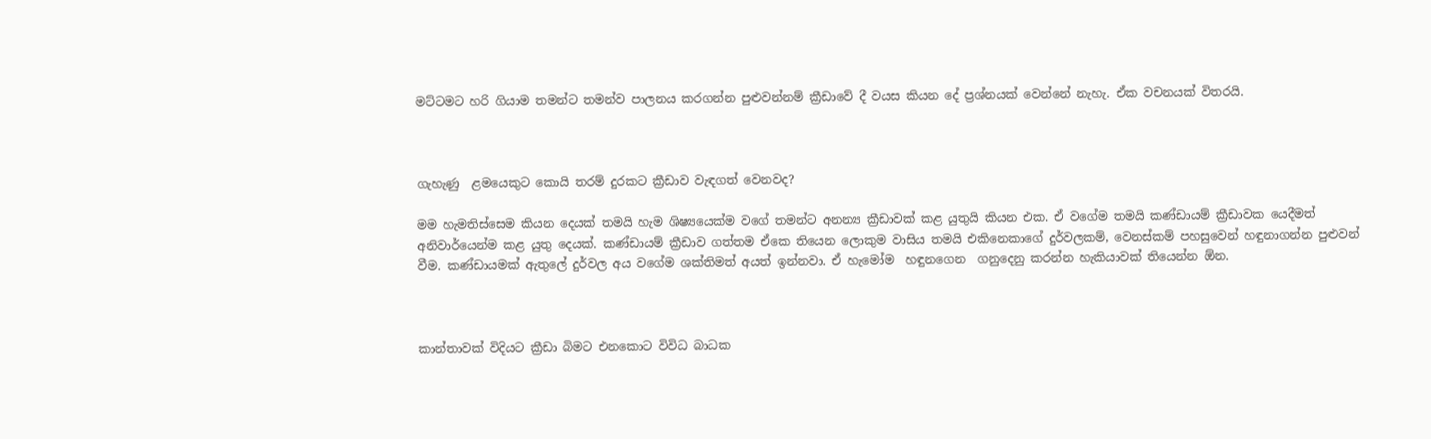මට්ටමට හරි ගියාම තමන්ට තමන්ව පාලනය කරගන්න පුළුවන්නම් ක්‍රීඩාවේ දී වයස කියන දේ ප්‍රශ්නයක් වෙන්නේ නැහැ. ඒක වචනයක් විතරයි.



ගැහැණු  ළමයෙකුට කොයි තරම් දුරකට ක්‍රීඩාව වැඳගත් වෙනවද?

මම හැමතිස්සෙම කියන දෙයක් තමයි හැම ශිෂ්‍යයෙක්ම වගේ තමන්ට අනන්‍ය ක්‍රීඩාවක් කළ යුතුයි කියන එක. ඒ වගේම තමයි කණ්ඩායම් ක්‍රීඩාවක යෙදීමත් අනිවාර්යෙන්ම කළ යුතු දෙයක්. කණ්ඩායම් ක්‍රීඩාව ගත්තම ඒකෙ තියෙන ලොකුම වාසිය තමයි එකිනෙකාගේ දුර්වලකම්, වෙනස්කම් පහසුවෙන් හඳුනාගන්න පුළුවන් වීම. කණ්ඩායමක් ඇතුලේ දුර්වල අය වගේම ශක්තිමත් අයත් ඉන්නවා. ඒ හැමෝම  හඳුනගෙන  ගනුදෙනු කරන්න හැකියාවක් තියෙන්න ඕන.



කාන්තාවක් විදියට ක්‍රීඩා බිමට එනකොට විවිධ බාධක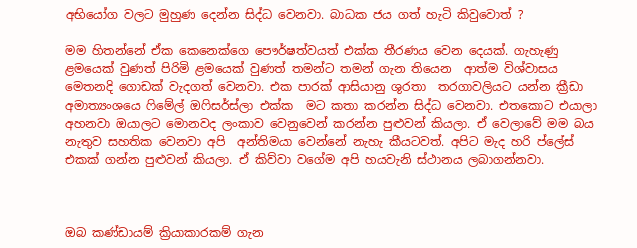අභියෝග වලට මුහුණ දෙන්න සිද්ධ වෙනවා. බාධක ජය ගත් හැටි කිවුවොත් ?

මම හිතන්නේ ඒක කෙනෙක්ගෙ පෞර්ෂත්වයත් එක්ක තීරණය වෙන දෙයක්. ගැහැණු ළමයෙක් වුණත් පිරිමි ළමයෙක් වුණත් තමන්ට තමන් ගැන තියෙන  ආත්ම විශ්වාසය මෙතනදි ගොඩක් වැදගත් වෙනවා. එක පාරක් ආසියානු ශුරතා  තරගාවලියට යන්න ක්‍රීඩා අමාත්‍යංශයෙ ෆිමේල් ඔෆිසර්ස්ලා එක්ක  මට කතා කරන්න සිද්ධ වෙනවා. එතකොට එයාලා අහනවා ඔයාලට මොනවද ලංකාව වෙනුවෙන් කරන්න පුළුවන් කියලා. ඒ වෙලාවේ මම බය නැතුව සහතික වෙනවා අපි  අන්තිමයා වෙන්නේ නැහැ කීයටවත්. අපිට මැද හරි ප්ලේස් එකක් ගන්න පුළුවන් කියලා. ඒ කිව්වා වගේම අපි හයවැනි ස්ථානය ලබාගන්නවා.



ඔබ කණ්ඩායම් ක්‍රියාකාරකම් ගැන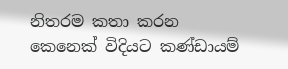නිතරම කතා කරන කෙනෙක් විදියට කණ්ඩායම්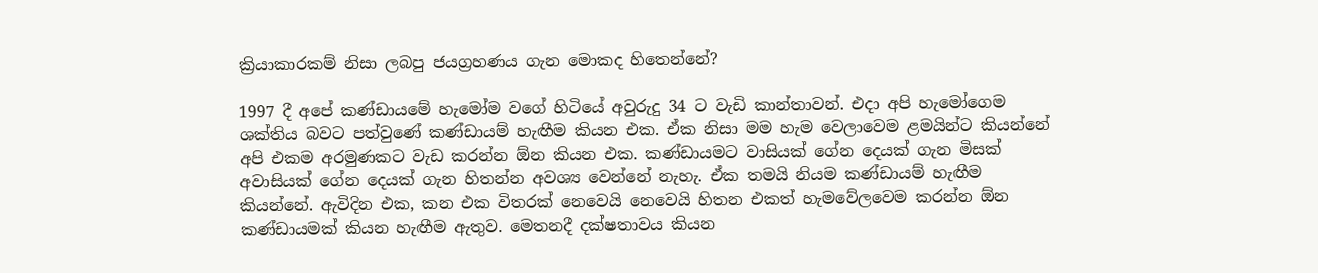ක්‍රියාකාරකම් නිසා ලබපු ජයග්‍රහණය ගැන මොකද හිතෙන්නේ?

1997 දී අපේ කණ්ඩායමේ හැමෝම වගේ හිටියේ අවුරුදු 34 ට වැඩි කාන්තාවන්. එදා අපි හැමෝගෙම ශක්තිය බවට පත්වුණේ කණ්ඩායම් හැඟීම කියන එක. ඒක නිසා මම හැම වෙලාවෙම ළමයින්ට කියන්නේ අපි එකම අරමුණකට වැඩ කරන්න ඕන කියන එක. කණ්ඩායමට වාසියක් ගේන දෙයක් ගැන මිසක් අවාසියක් ගේන දෙයක් ගැන හිතන්න අවශ්‍ය වෙන්නේ නැහැ. ඒක තමයි නියම කණ්ඩායම් හැඟීම කියන්නේ. ඇවිදින එක, කන එක විතරක් නෙවෙයි නෙවෙයි හිතන එකත් හැමවේලවෙම කරන්න ඕන කණ්ඩායමක් කියන හැඟීම ඇතුව. මෙතනදී දක්ෂතාවය කියන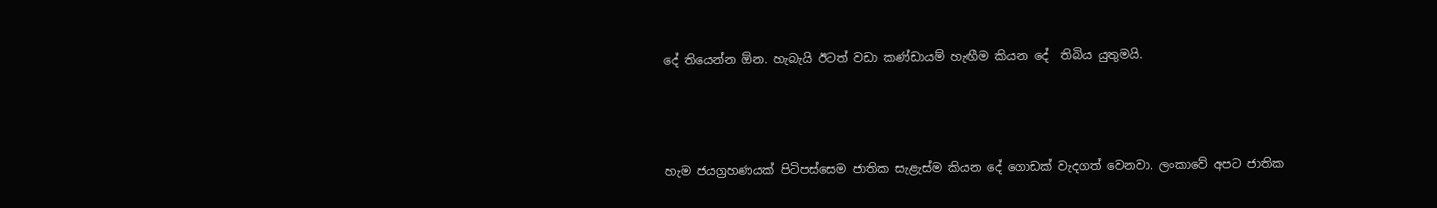දේ තියෙන්න ඕන. හැබැයි ඊටත් වඩා කණ්ඩායම් හැඟීම කියන දේ  තිබිය යුතුමයි.



හැම ජයග්‍රහණයක් පිටිපස්සෙම ජාතික සැළැස්ම කියන දේ ගොඩක් වැදගත් වෙනවා. ලංකාවේ අපට ජාතික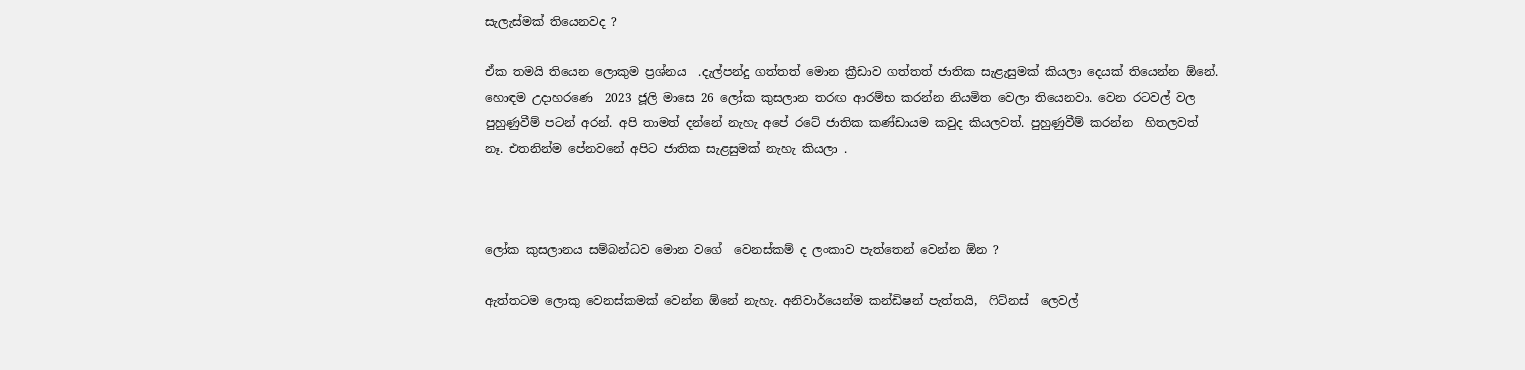සැලැස්මක් තියෙනවද ?

ඒක තමයි තියෙන ලොකුම ප්‍රශ්නය  .දැල්පන්දු ගත්තත් මොන ක්‍රීඩාව ගත්තත් ජාතික සැළැසුමක් කියලා දෙයක් තියෙන්න ඕනේ. හොඳම උදාහරණෙ  2023 ජූලි මාසෙ 26 ලෝක කුසලාන තරඟ ආරම්භ කරන්න නියමිත වෙලා තියෙනවා. වෙන රටවල් වල පුහුණුවීම් පටන් අරන්. අපි තාමත් දන්නේ නැහැ අපේ රටේ ජාතික කණ්ඩායම කවුද කියලවත්. පුහුණුවීම් කරන්න  හිතලවත් නෑ. එතනින්ම පේනවනේ අපිට ජාතික සැළසුමක් නැහැ කියලා .



ලෝක කුසලානය සම්බන්ධව මොන වගේ  වෙනස්කම් ද ලංකාව පැත්තෙන් වෙන්න ඕන ?

ඇත්තටම ලොකු වෙනස්කමක් වෙන්න ඕනේ නැහැ. අනිවාර්යෙන්ම කන්ඩිෂන් පැත්තයි,  ෆිට්නස්  ලෙවල්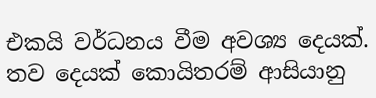එකයි වර්ධනය වීම අවශ්‍ය දෙයක්. තව දෙයක් කොයිතරම් ආසියානු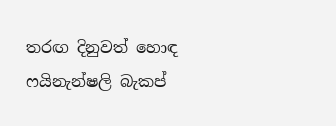තරඟ දිනුවත් හොඳ  ෆයිනැන්ෂලි බැකප්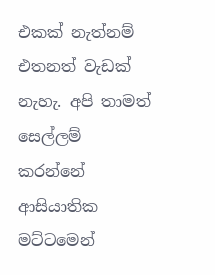එකක් නැත්නම් එතනත් වැඩක් නැහැ. අපි තාමත් සෙල්ලම්  කරන්නේ ආසියාතික මට්ටමෙන්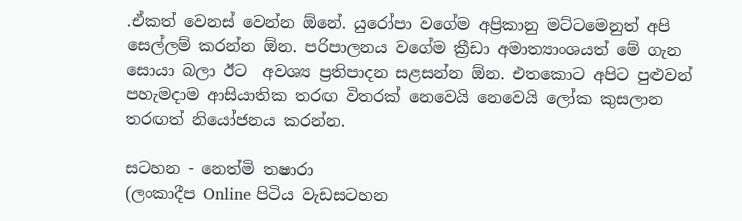.ඒකත් වෙනස් වෙන්න ඕනේ. යුරෝපා වගේම අප්‍රිකානු මට්ටමෙනුත් අපි සෙල්ලම් කරන්න ඕන. පරිපාලනය වගේම ක්‍රීඩා අමාත්‍යාංශයත් මේ ගැන සොයා බලා ඊට  අවශ්‍ය ප්‍රතිපාදන සළසන්න ඕන. එතකොට අපිට පුළුවන් පහැමදාම ආසියාතික තරඟ විතරක් නෙවෙයි නෙවෙයි ලෝක කුසලාන තරඟත් නියෝජනය කරන්න.

සටහන - නෙත්මි තෂාරා
(ලංකාදීප Online පිටිය වැඩසටහන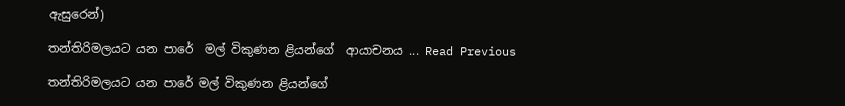ඇසුරෙන්)

තන්තිරිමලයට යන පාරේ  මල් විකුණන ළියන්ගේ  ආයාචනය ... Read Previous

තන්තිරිමලයට යන පාරේ මල් විකුණන ළියන්ගේ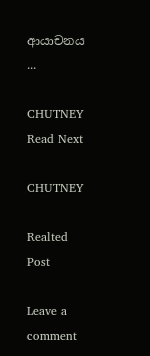ආයාචනය ...

CHUTNEY Read Next

CHUTNEY

Realted Post

Leave a comment